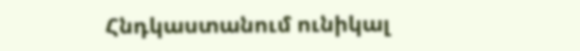Հնդկաստանում ունիկալ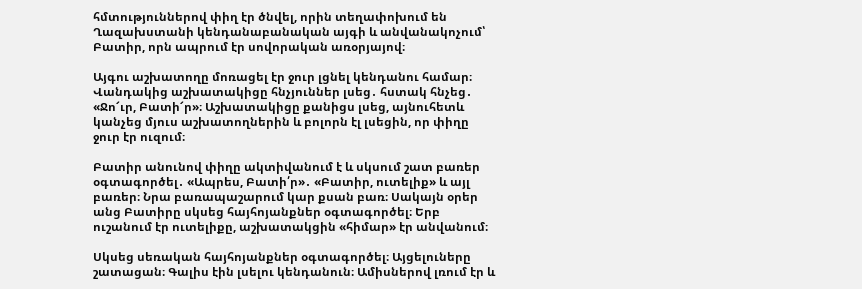հմտություններով փիղ էր ծնվել, որին տեղափոխում են Ղազախստանի կենդանաբանական այգի և անվանակոչում՝ Բատիր, որն ապրում էր սովորական առօրյայով։

Այգու աշխատողը մոռացել էր ջուր լցնել կենդանու համար։ Վանդակից աշխատակիցը հնչյուններ լսեց․ հստակ հնչեց․ «Ջո՜ւր, Բատի՜ր»։ Աշխատակիցը քանիցս լսեց, այնուհետև կանչեց մյուս աշխատողներին և բոլորն էլ լսեցին, որ փիղը ջուր էր ուզում։

Բատիր անունով փիղը ակտիվանում է և սկսում շատ բառեր օգտագործել․ «Ապրես, Բատի՛ր»․ «Բատիր, ուտելիք» և այլ բառեր։ Նրա բառապաշարում կար քսան բառ։ Սակայն օրեր անց Բատիրը սկսեց հայհոյանքներ օգտագործել։ Երբ ուշանում էր ուտելիքը, աշխատակցին «հիմար» էր անվանում։

Սկսեց սեռական հայհոյանքներ օգտագործել։ Այցելուները շատացան։ Գալիս էին լսելու կենդանուն։ Ամիսներով լռում էր և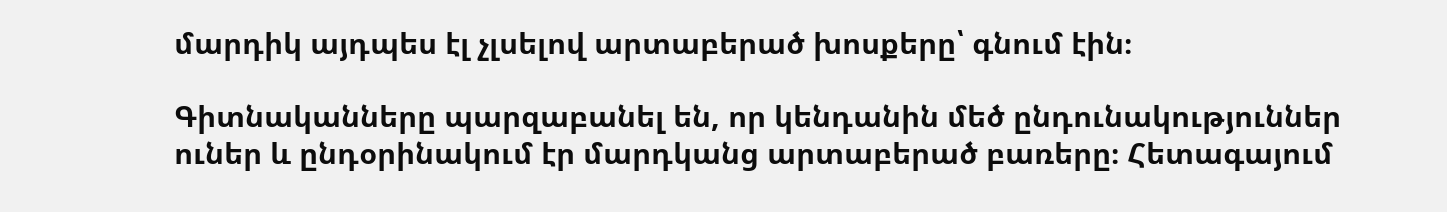մարդիկ այդպես էլ չլսելով արտաբերած խոսքերը՝ գնում էին։

Գիտնականները պարզաբանել են, որ կենդանին մեծ ընդունակություններ ուներ և ընդօրինակում էր մարդկանց արտաբերած բառերը։ Հետագայում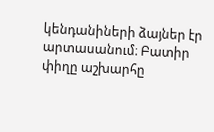կենդանիների ձայներ էր արտասանում։ Բատիր փիղը աշխարհը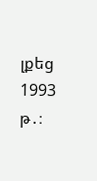լքեց 1993 թ․։